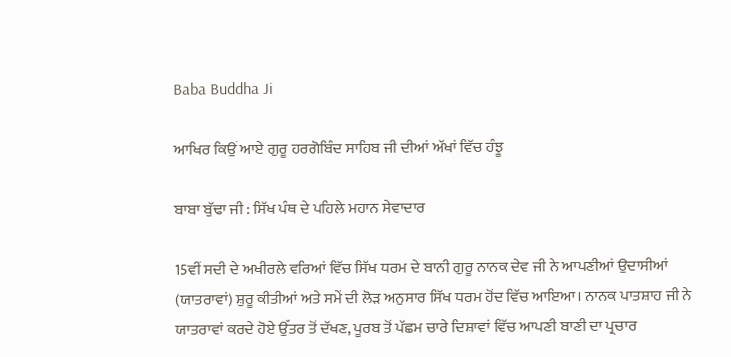Baba Buddha Ji

ਆਖਿਰ ਕਿਉਂ ਆਏ ਗੁਰੂ ਹਰਗੋਬਿੰਦ ਸਾਹਿਬ ਜੀ ਦੀਆਂ ਅੱਖਾਂ ਵਿੱਚ ਹੰਝੂ

ਬਾਬਾ ਬੁੱਢਾ ਜੀ : ਸਿੱਖ ਪੰਥ ਦੇ ਪਹਿਲੇ ਮਹਾਨ ਸੇਵਾਦਾਰ

15ਵੀਂ ਸਦੀ ਦੇ ਅਖੀਰਲੇ ਵਰਿਆਂ ਵਿੱਚ ਸਿੱਖ ਧਰਮ ਦੇ ਬਾਨੀ ਗੁਰੂ ਨਾਨਕ ਦੇਵ ਜੀ ਨੇ ਆਪਣੀਆਂ ਉਦਾਸੀਆਂ (ਯਾਤਰਾਵਾਂ) ਸ਼ੁਰੂ ਕੀਤੀਆਂ ਅਤੇ ਸਮੇਂ ਦੀ ਲੋੜ ਅਨੁਸਾਰ ਸਿੱਖ ਧਰਮ ਹੋਂਦ ਵਿੱਚ ਆਇਆ। ਨਾਨਕ ਪਾਤਸ਼ਾਹ ਜੀ ਨੇ ਯਾਤਰਾਵਾਂ ਕਰਦੇ ਹੋਏ ਉੱਤਰ ਤੋਂ ਦੱਖਣ, ਪੂਰਬ ਤੋਂ ਪੱਛਮ ਚਾਰੇ ਦਿਸ਼ਾਵਾਂ ਵਿੱਚ ਆਪਣੀ ਬਾਣੀ ਦਾ ਪ੍ਰਚਾਰ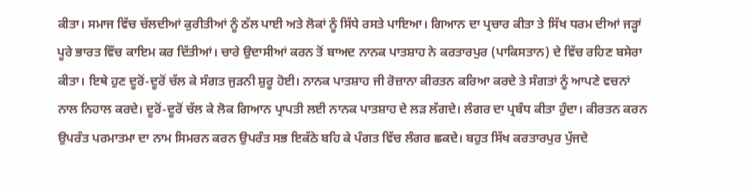ਕੀਤਾ। ਸਮਾਜ ਵਿੱਚ ਚੱਲਦੀਆਂ ਕੁਰੀਤੀਆਂ ਨੂੰ ਠੱਲ ਪਾਈ ਅਤੇ ਲੋਕਾਂ ਨੂੰ ਸਿੱਧੇ ਰਸਤੇ ਪਾਇਆ। ਗਿਆਨ ਦਾ ਪ੍ਰਚਾਰ ਕੀਤਾ ਤੇ ਸਿੱਖ ਧਰਮ ਦੀਆਂ ਜੜ੍ਹਾਂ ਪੂਰੇ ਭਾਰਤ ਵਿੱਚ ਕਾਇਮ ਕਰ ਦਿੱਤੀਆਂ। ਚਾਰੇ ਉਦਾਸੀਆਂ ਕਰਨ ਤੋਂ ਬਾਅਦ ਨਾਨਕ ਪਾਤਸ਼ਾਹ ਨੇ ਕਰਤਾਰਪੁਰ (ਪਾਕਿਸਤਾਨ) ਦੇ ਵਿੱਚ ਰਹਿਣ ਬਸੇਰਾ ਕੀਤਾ। ਇਥੇ ਹੁਣ ਦੂਰੋਂ-ਦੂਰੋਂ ਚੱਲ ਕੇ ਸੰਗਤ ਜੁੜਨੀ ਸ਼ੁਰੂ ਹੋਈ। ਨਾਨਕ ਪਾਤਸ਼ਾਹ ਜੀ ਰੋਜ਼ਾਨਾ ਕੀਰਤਨ ਕਰਿਆ ਕਰਦੇ ਤੇ ਸੰਗਤਾਂ ਨੂੰ ਆਪਣੇ ਵਚਨਾਂ ਨਾਲ ਨਿਹਾਲ ਕਰਦੇ। ਦੂਰੋਂ-ਦੂਰੋਂ ਚੱਲ ਕੇ ਲੋਕ ਗਿਆਨ ਪ੍ਰਾਪਤੀ ਲਈ ਨਾਨਕ ਪਾਤਸ਼ਾਹ ਦੇ ਲੜ ਲੱਗਦੇ। ਲੰਗਰ ਦਾ ਪ੍ਰਬੰਧ ਕੀਤਾ ਹੁੰਦਾ। ਕੀਰਤਨ ਕਰਨ ਉਪਰੰਤ ਪਰਮਾਤਮਾ ਦਾ ਨਾਮ ਸਿਮਰਨ ਕਰਨ ਉਪਰੰਤ ਸਭ ਇਕੱਠੇ ਬਹਿ ਕੇ ਪੰਗਤ ਵਿੱਚ ਲੰਗਰ ਛਕਦੇ। ਬਹੁਤ ਸਿੱਖ ਕਰਤਾਰਪੁਰ ਪੁੱਜਦੇ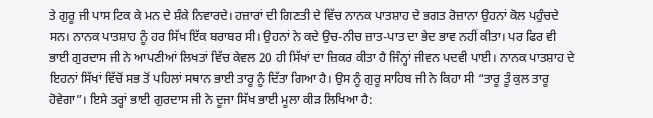ਤੇ ਗੁਰੂ ਜੀ ਪਾਸ ਟਿਕ ਕੇ ਮਨ ਦੇ ਸ਼ੰਕੇ ਨਿਵਾਰਦੇ। ਹਜ਼ਾਰਾਂ ਦੀ ਗਿਣਤੀ ਦੇ ਵਿੱਚ ਨਾਨਕ ਪਾਤਸ਼ਾਹ ਦੇ ਭਗਤ ਰੋਜ਼ਾਨਾ ਉਹਨਾਂ ਕੋਲ ਪਹੁੰਚਦੇ ਸਨ। ਨਾਨਕ ਪਾਤਸ਼ਾਹ ਨੂੰ ਹਰ ਸਿੱਖ ਇੱਕ ਬਰਾਬਰ ਸੀ। ਉਹਨਾਂ ਨੇ ਕਦੇ ਉਚ-ਨੀਚ ਜ਼ਾਤ-ਪਾਤ ਦਾ ਭੇਦ ਭਾਵ ਨਹੀਂ ਕੀਤਾ। ਪਰ ਫਿਰ ਵੀ ਭਾਈ ਗੁਰਦਾਸ ਜੀ ਨੇ ਆਪਣੀਆਂ ਲਿਖਤਾਂ ਵਿੱਚ ਕੇਵਲ 20 ਹੀ ਸਿੱਖਾਂ ਦਾ ਜ਼ਿਕਰ ਕੀਤਾ ਹੈ ਜਿੰਨ੍ਹਾਂ ਜੀਵਨ ਪਦਵੀ ਪਾਈ। ਨਾਨਕ ਪਾਤਸ਼ਾਹ ਦੇ ਇਹਨਾਂ ਸਿੱਖਾਂ ਵਿੱਚੋਂ ਸਭ ਤੋਂ ਪਹਿਲਾਂ ਸਥਾਨ ਭਾਈ ਤਾਰੂ ਨੂੰ ਦਿੱਤਾ ਗਿਆ ਹੈ। ਉਸ ਨੂੰ ਗੁਰੂ ਸਾਹਿਬ ਜੀ ਨੇ ਕਿਹਾ ਸੀ “ਤਾਰੂ ਤੂੰ ਕੁਲ ਤਾਰੂ ਹੋਵੇਗਾ”। ਇਸੇ ਤਰ੍ਹਾਂ ਭਾਈ ਗੁਰਦਾਸ ਜੀ ਨੇ ਦੂਜਾ ਸਿੱਖ ਭਾਈ ਮੂਲਾ ਕੀੜ ਲਿਖਿਆ ਹੈ: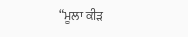“ਮੂਲਾ ਕੀੜ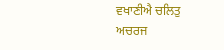ਵਖਾਣੀਐ ਚਲਿਤੁ ਅਚਰਜ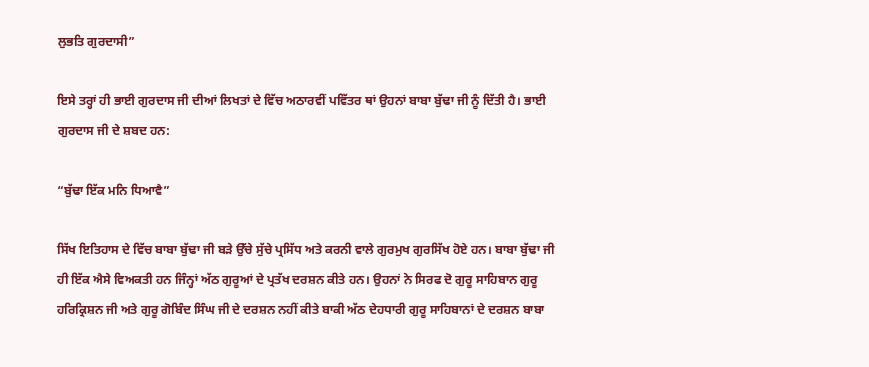ਲੁਭਤਿ ਗੁਰਦਾਸੀ”

ਇਸੇ ਤਰ੍ਹਾਂ ਹੀ ਭਾਈ ਗੁਰਦਾਸ ਜੀ ਦੀਆਂ ਲਿਖਤਾਂ ਦੇ ਵਿੱਚ ਅਠਾਰਵੀਂ ਪਵਿੱਤਰ ਥਾਂ ਉਹਨਾਂ ਬਾਬਾ ਬੁੱਢਾ ਜੀ ਨੂੰ ਦਿੱਤੀ ਹੈ। ਭਾਈ ਗੁਰਦਾਸ ਜੀ ਦੇ ਸ਼ਬਦ ਹਨ:

“ਬੁੱਢਾ ਇੱਕ ਮਨਿ ਧਿਆਵੈ”

ਸਿੱਖ ਇਤਿਹਾਸ ਦੇ ਵਿੱਚ ਬਾਬਾ ਬੁੱਢਾ ਜੀ ਬੜੇ ਉੱਚੇ ਸੁੱਚੇ ਪ੍ਰਸਿੱਧ ਅਤੇ ਕਰਨੀ ਵਾਲੇ ਗੁਰਮੁਖ ਗੁਰਸਿੱਖ ਹੋਏ ਹਨ। ਬਾਬਾ ਬੁੱਢਾ ਜੀ ਹੀ ਇੱਕ ਐਸੇ ਵਿਅਕਤੀ ਹਨ ਜਿੰਨ੍ਹਾਂ ਅੱਠ ਗੁਰੂਆਂ ਦੇ ਪ੍ਰਤੱਖ ਦਰਸ਼ਨ ਕੀਤੇ ਹਨ। ਉਹਨਾਂ ਨੇ ਸਿਰਫ ਦੋ ਗੁਰੂ ਸਾਹਿਬਾਨ ਗੁਰੂ ਹਰਿਕ੍ਰਿਸ਼ਨ ਜੀ ਅਤੇ ਗੁਰੂ ਗੋਬਿੰਦ ਸਿੰਘ ਜੀ ਦੇ ਦਰਸ਼ਨ ਨਹੀਂ ਕੀਤੇ ਬਾਕੀ ਅੱਠ ਦੇਹਧਾਰੀ ਗੁਰੂ ਸਾਹਿਬਾਨਾਂ ਦੇ ਦਰਸ਼ਨ ਬਾਬਾ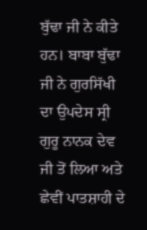ਬੁੱਢਾ ਜੀ ਨੇ ਕੀਤੇ ਹਨ। ਬਾਬਾ ਬੁੱਢਾ ਜੀ ਨੇ ਗੁਰਸਿੱਖੀ ਦਾ ਉਪਦੇਸ ਸ੍ਰੀ ਗੁਰੂ ਨਾਨਕ ਦੇਵ ਜੀ ਤੋਂ ਲਿਆ ਅਤੇ ਛੇਵੀਂ ਪਾਤਸ਼ਾਹੀ ਦੇ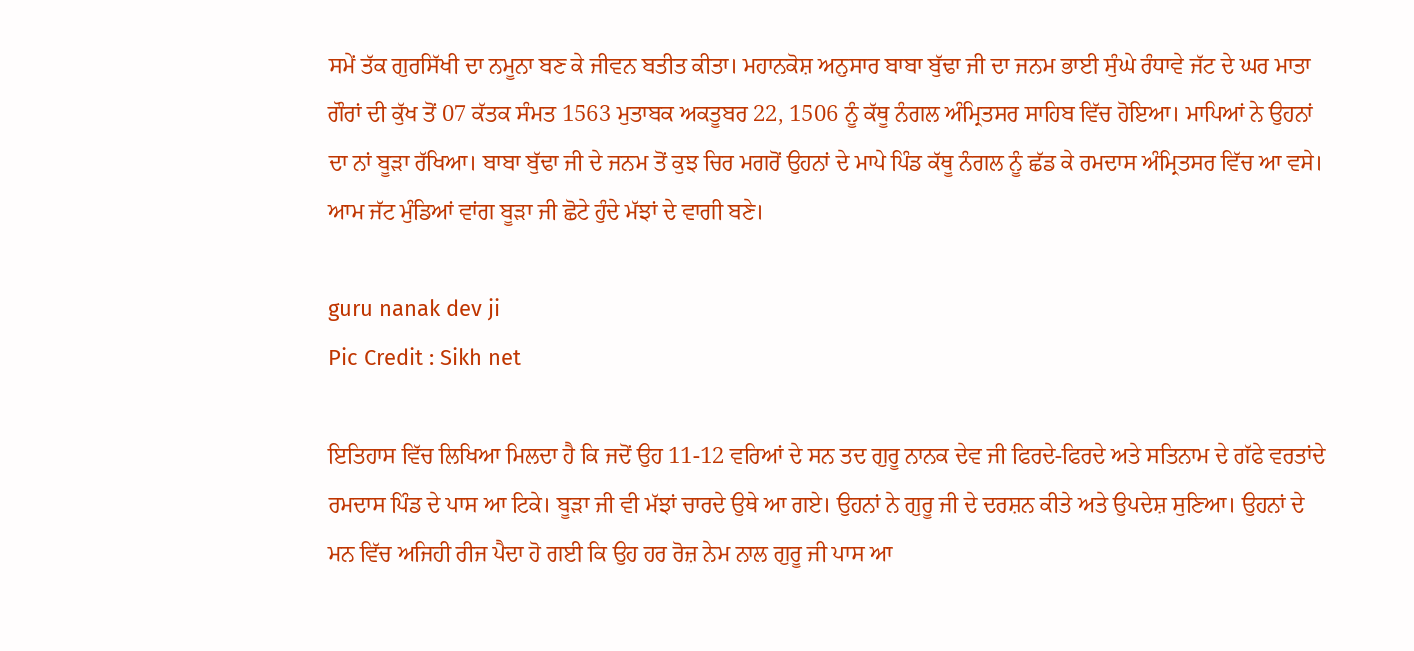ਸਮੇਂ ਤੱਕ ਗੁਰਸਿੱਖੀ ਦਾ ਨਮੂਨਾ ਬਣ ਕੇ ਜੀਵਨ ਬਤੀਤ ਕੀਤਾ। ਮਹਾਨਕੋਸ਼ ਅਨੁਸਾਰ ਬਾਬਾ ਬੁੱਢਾ ਜੀ ਦਾ ਜਨਮ ਭਾਈ ਸੁੰਘੇ ਰੰਧਾਵੇ ਜੱਟ ਦੇ ਘਰ ਮਾਤਾ ਗੌਰਾਂ ਦੀ ਕੁੱਖ ਤੋਂ 07 ਕੱਤਕ ਸੰਮਤ 1563 ਮੁਤਾਬਕ ਅਕਤੂਬਰ 22, 1506 ਨੂੰ ਕੱਥੂ ਨੰਗਲ ਅੰਮ੍ਰਿਤਸਰ ਸਾਹਿਬ ਵਿੱਚ ਹੋਇਆ। ਮਾਪਿਆਂ ਨੇ ਉਹਨਾਂ ਦਾ ਨਾਂ ਬੂੜਾ ਰੱਖਿਆ। ਬਾਬਾ ਬੁੱਢਾ ਜੀ ਦੇ ਜਨਮ ਤੋਂ ਕੁਝ ਚਿਰ ਮਗਰੋਂ ਉਹਨਾਂ ਦੇ ਮਾਪੇ ਪਿੰਡ ਕੱਥੂ ਨੰਗਲ ਨੂੰ ਛੱਡ ਕੇ ਰਮਦਾਸ ਅੰਮ੍ਰਿਤਸਰ ਵਿੱਚ ਆ ਵਸੇ। ਆਮ ਜੱਟ ਮੁੰਡਿਆਂ ਵਾਂਗ ਬੂੜਾ ਜੀ ਛੋਟੇ ਹੁੰਦੇ ਮੱਝਾਂ ਦੇ ਵਾਗੀ ਬਣੇ।

guru nanak dev ji
Pic Credit : Sikh net

ਇਤਿਹਾਸ ਵਿੱਚ ਲਿਖਿਆ ਮਿਲਦਾ ਹੈ ਕਿ ਜਦੋਂ ਉਹ 11-12 ਵਰਿਆਂ ਦੇ ਸਨ ਤਦ ਗੁਰੂ ਨਾਨਕ ਦੇਵ ਜੀ ਫਿਰਦੇ-ਫਿਰਦੇ ਅਤੇ ਸਤਿਨਾਮ ਦੇ ਗੱਫੇ ਵਰਤਾਂਦੇ ਰਮਦਾਸ ਪਿੰਡ ਦੇ ਪਾਸ ਆ ਟਿਕੇ। ਬੂੜਾ ਜੀ ਵੀ ਮੱਝਾਂ ਚਾਰਦੇ ਉਥੇ ਆ ਗਏ। ਉਹਨਾਂ ਨੇ ਗੁਰੂ ਜੀ ਦੇ ਦਰਸ਼ਨ ਕੀਤੇ ਅਤੇ ਉਪਦੇਸ਼ ਸੁਣਿਆ। ਉਹਨਾਂ ਦੇ ਮਨ ਵਿੱਚ ਅਜਿਹੀ ਰੀਜ ਪੈਦਾ ਹੋ ਗਈ ਕਿ ਉਹ ਹਰ ਰੋਜ਼ ਨੇਮ ਨਾਲ ਗੁਰੂ ਜੀ ਪਾਸ ਆ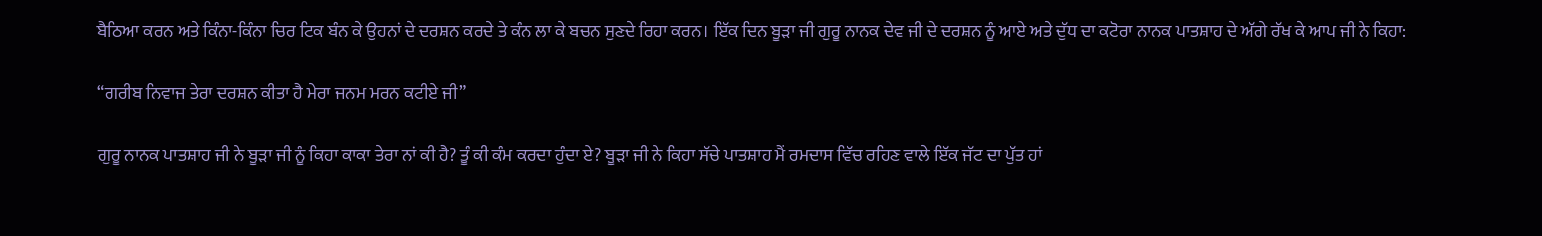ਬੈਠਿਆ ਕਰਨ ਅਤੇ ਕਿੰਨਾ-ਕਿੰਨਾ ਚਿਰ ਟਿਕ ਬੰਨ ਕੇ ਉਹਨਾਂ ਦੇ ਦਰਸ਼ਨ ਕਰਦੇ ਤੇ ਕੰਨ ਲਾ ਕੇ ਬਚਨ ਸੁਣਦੇ ਰਿਹਾ ਕਰਨ। ਇੱਕ ਦਿਨ ਬੂੜਾ ਜੀ ਗੁਰੂ ਨਾਨਕ ਦੇਵ ਜੀ ਦੇ ਦਰਸ਼ਨ ਨੂੰ ਆਏ ਅਤੇ ਦੁੱਧ ਦਾ ਕਟੋਰਾ ਨਾਨਕ ਪਾਤਸ਼ਾਹ ਦੇ ਅੱਗੇ ਰੱਖ ਕੇ ਆਪ ਜੀ ਨੇ ਕਿਹਾ:

“ਗਰੀਬ ਨਿਵਾਜ ਤੇਰਾ ਦਰਸ਼ਨ ਕੀਤਾ ਹੈ ਮੇਰਾ ਜਨਮ ਮਰਨ ਕਟੀਏ ਜੀ”

ਗੁਰੂ ਨਾਨਕ ਪਾਤਸ਼ਾਹ ਜੀ ਨੇ ਬੂੜਾ ਜੀ ਨੂੰ ਕਿਹਾ ਕਾਕਾ ਤੇਰਾ ਨਾਂ ਕੀ ਹੈ? ਤੂੰ ਕੀ ਕੰਮ ਕਰਦਾ ਹੁੰਦਾ ਏ? ਬੂੜਾ ਜੀ ਨੇ ਕਿਹਾ ਸੱਚੇ ਪਾਤਸ਼ਾਹ ਮੈਂ ਰਮਦਾਸ ਵਿੱਚ ਰਹਿਣ ਵਾਲੇ ਇੱਕ ਜੱਟ ਦਾ ਪੁੱਤ ਹਾਂ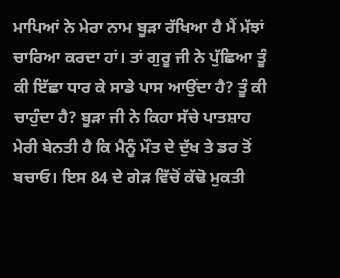ਮਾਪਿਆਂ ਨੇ ਮੇਰਾ ਨਾਮ ਬੂੜਾ ਰੱਖਿਆ ਹੈ ਮੈਂ ਮੱਝਾਂ ਚਾਰਿਆ ਕਰਦਾ ਹਾਂ। ਤਾਂ ਗੁਰੂ ਜੀ ਨੇ ਪੁੱਛਿਆ ਤੂੰ ਕੀ ਇੱਛਾ ਧਾਰ ਕੇ ਸਾਡੇ ਪਾਸ ਆਉਂਦਾ ਹੈ? ਤੂੰ ਕੀ ਚਾਹੁੰਦਾ ਹੈ? ਬੂੜਾ ਜੀ ਨੇ ਕਿਹਾ ਸੱਚੇ ਪਾਤਸ਼ਾਹ ਮੇਰੀ ਬੇਨਤੀ ਹੈ ਕਿ ਮੈਨੂੰ ਮੌਤ ਦੇ ਦੁੱਖ ਤੇ ਡਰ ਤੋਂ ਬਚਾਓ। ਇਸ 84 ਦੇ ਗੇੜ ਵਿੱਚੋਂ ਕੱਢੋ ਮੁਕਤੀ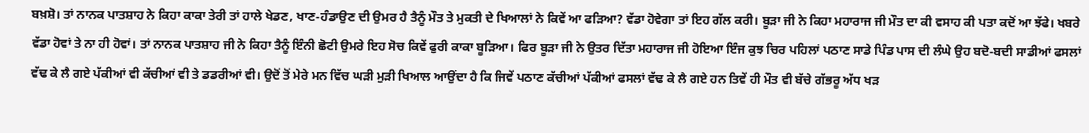ਬਖ਼ਸ਼ੋ। ਤਾਂ ਨਾਨਕ ਪਾਤਸ਼ਾਹ ਨੇ ਕਿਹਾ ਕਾਕਾ ਤੇਰੀ ਤਾਂ ਹਾਲੇ ਖੇਡਣ, ਖਾਣ-ਹੰਡਾਉਣ ਦੀ ਉਮਰ ਹੈ ਤੈਨੂੰ ਮੌਤ ਤੇ ਮੁਕਤੀ ਦੇ ਖਿਆਲਾਂ ਨੇ ਕਿਵੇਂ ਆ ਫੜਿਆ? ਵੱਡਾ ਹੋਵੇਗਾ ਤਾਂ ਇਹ ਗੱਲ ਕਰੀ। ਬੂੜਾ ਜੀ ਨੇ ਕਿਹਾ ਮਹਾਰਾਜ ਜੀ ਮੌਤ ਦਾ ਕੀ ਵਸਾਹ ਕੀ ਪਤਾ ਕਦੋਂ ਆ ਝੱਫੇ। ਖਬਰੇ ਵੱਡਾ ਹੋਵਾਂ ਤੇ ਨਾ ਹੀ ਹੋਵਾਂ। ਤਾਂ ਨਾਨਕ ਪਾਤਸ਼ਾਹ ਜੀ ਨੇ ਕਿਹਾ ਤੈਨੂੰ ਇੰਨੀ ਛੋਟੀ ਉਮਰੇ ਇਹ ਸੋਚ ਕਿਵੇਂ ਫੁਰੀ ਕਾਕਾ ਬੂੜਿਆ। ਫਿਰ ਬੂੜਾ ਜੀ ਨੇ ਉਤਰ ਦਿੱਤਾ ਮਹਾਰਾਜ ਜੀ ਹੋਇਆ ਇੰਜ ਕੁਝ ਚਿਰ ਪਹਿਲਾਂ ਪਠਾਣ ਸਾਡੇ ਪਿੰਡ ਪਾਸ ਦੀ ਲੰਘੇ ਉਹ ਬਦੋ-ਬਦੀ ਸਾਡੀਆਂ ਫਸਲਾਂ ਵੱਢ ਕੇ ਲੈ ਗਏ ਪੱਕੀਆਂ ਵੀ ਕੱਚੀਆਂ ਵੀ ਤੇ ਡਡਰੀਆਂ ਵੀ। ਉਦੋਂ ਤੋਂ ਮੇਰੇ ਮਨ ਵਿੱਚ ਘੜੀ ਮੁੜੀ ਖਿਆਲ ਆਉਂਦਾ ਹੈ ਕਿ ਜਿਵੇਂ ਪਠਾਣ ਕੱਚੀਆਂ ਪੱਕੀਆਂ ਫਸਲਾਂ ਵੱਢ ਕੇ ਲੈ ਗਏ ਹਨ ਤਿਵੇਂ ਹੀ ਮੌਤ ਵੀ ਬੱਚੇ ਗੱਭਰੂ ਅੱਧ ਖੜ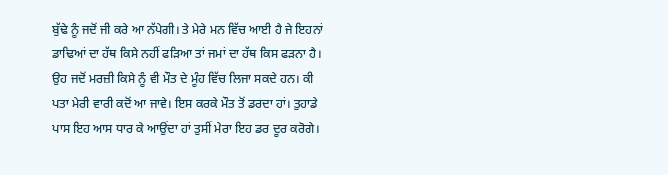ਬੁੱਢੇ ਨੂੰ ਜਦੋਂ ਜੀ ਕਰੇ ਆ ਨੱਪੇਗੀ। ਤੇ ਮੇਰੇ ਮਨ ਵਿੱਚ ਆਈ ਹੈ ਜੇ ਇਹਨਾਂ ਡਾਢਿਆਂ ਦਾ ਹੱਥ ਕਿਸੇ ਨਹੀਂ ਫੜਿਆ ਤਾਂ ਜਮਾਂ ਦਾ ਹੱਥ ਕਿਸ ਫੜਨਾ ਹੈ। ਉਹ ਜਦੋਂ ਮਰਜ਼ੀ ਕਿਸੇ ਨੂੰ ਵੀ ਮੌਤ ਦੇ ਮੂੰਹ ਵਿੱਚ ਲਿਜਾ ਸਕਦੇ ਹਨ। ਕੀ ਪਤਾ ਮੇਰੀ ਵਾਰੀ ਕਦੋਂ ਆ ਜਾਵੇ। ਇਸ ਕਰਕੇ ਮੌਤ ਤੋਂ ਡਰਦਾ ਹਾਂ। ਤੁਹਾਡੇ ਪਾਸ ਇਹ ਆਸ ਧਾਰ ਕੇ ਆਉਂਦਾ ਹਾਂ ਤੁਸੀਂ ਮੇਰਾ ਇਹ ਡਰ ਦੂਰ ਕਰੋਗੇ।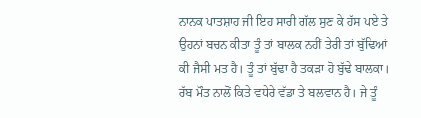ਨਾਨਕ ਪਾਤਸ਼ਾਹ ਜੀ ਇਹ ਸਾਰੀ ਗੱਲ ਸੁਣ ਕੇ ਹੱਸ ਪਏ ਤੇ ਉਹਨਾਂ ਬਚਨ ਕੀਤਾ ਤੂੰ ਤਾਂ ਬਾਲਕ ਨਹੀਂ ਤੇਰੀ ਤਾਂ ਬੁੱਢਿਆਂ ਕੀ ਜੈਸੀ ਮਤ ਹੈ। ਤੂੰ ਤਾਂ ਬੁੱਢਾ ਹੈ ਤਕੜਾ ਹੋ ਬੁੱਢੇ ਬਾਲਕਾ। ਰੱਬ ਮੌਤ ਨਾਲੋਂ ਕਿਤੇ ਵਧੇਰੇ ਵੱਡਾ ਤੇ ਬਲਵਾਨ ਹੈ। ਜੇ ਤੂੰ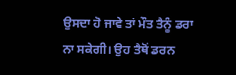ਉਸਦਾ ਹੋ ਜਾਵੇ ਤਾਂ ਮੌਤ ਤੈਨੂੰ ਡਰਾ ਨਾ ਸਕੇਗੀ। ਉਹ ਤੈਥੋਂ ਡਰਨ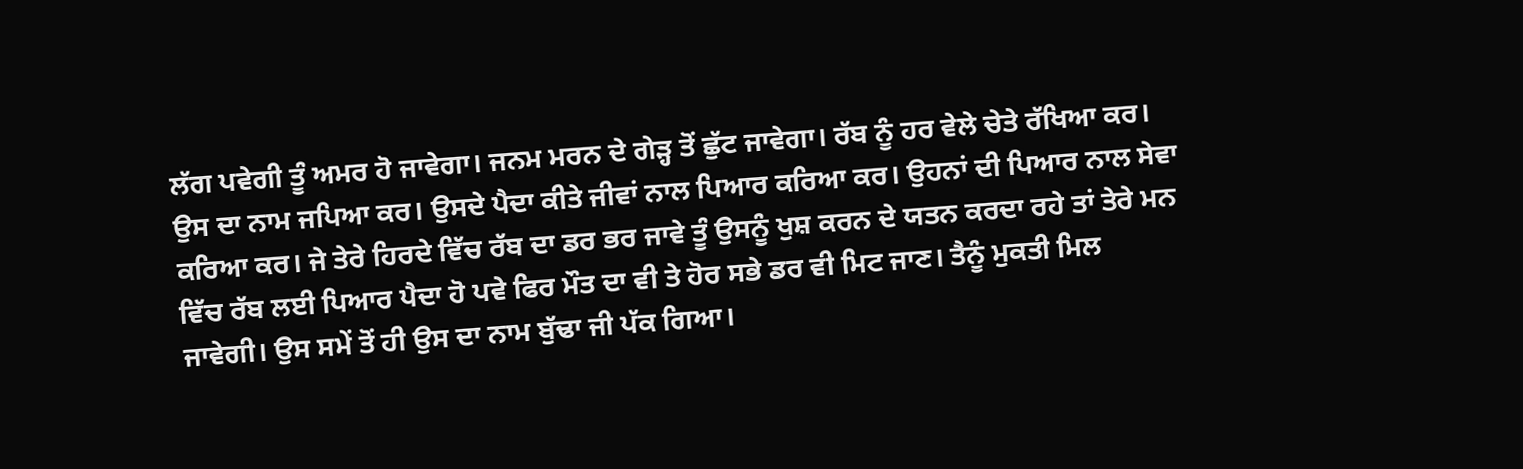ਲੱਗ ਪਵੇਗੀ ਤੂੰ ਅਮਰ ਹੋ ਜਾਵੇਗਾ। ਜਨਮ ਮਰਨ ਦੇ ਗੇੜ੍ਹ ਤੋਂ ਛੁੱਟ ਜਾਵੇਗਾ। ਰੱਬ ਨੂੰ ਹਰ ਵੇਲੇ ਚੇਤੇ ਰੱਖਿਆ ਕਰ। ਉਸ ਦਾ ਨਾਮ ਜਪਿਆ ਕਰ। ਉਸਦੇ ਪੈਦਾ ਕੀਤੇ ਜੀਵਾਂ ਨਾਲ ਪਿਆਰ ਕਰਿਆ ਕਰ। ਉਹਨਾਂ ਦੀ ਪਿਆਰ ਨਾਲ ਸੇਵਾ ਕਰਿਆ ਕਰ। ਜੇ ਤੇਰੇ ਹਿਰਦੇ ਵਿੱਚ ਰੱਬ ਦਾ ਡਰ ਭਰ ਜਾਵੇ ਤੂੰ ਉਸਨੂੰ ਖੁਸ਼ ਕਰਨ ਦੇ ਯਤਨ ਕਰਦਾ ਰਹੇ ਤਾਂ ਤੇਰੇ ਮਨ ਵਿੱਚ ਰੱਬ ਲਈ ਪਿਆਰ ਪੈਦਾ ਹੋ ਪਵੇ ਫਿਰ ਮੌਤ ਦਾ ਵੀ ਤੇ ਹੋਰ ਸਭੇ ਡਰ ਵੀ ਮਿਟ ਜਾਣ। ਤੈਨੂੰ ਮੁਕਤੀ ਮਿਲ ਜਾਵੇਗੀ। ਉਸ ਸਮੇਂ ਤੋਂ ਹੀ ਉਸ ਦਾ ਨਾਮ ਬੁੱਢਾ ਜੀ ਪੱਕ ਗਿਆ।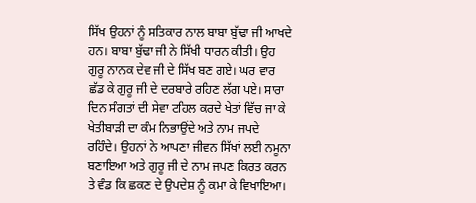ਸਿੱਖ ਉਹਨਾਂ ਨੂੰ ਸਤਿਕਾਰ ਨਾਲ ਬਾਬਾ ਬੁੱਢਾ ਜੀ ਆਖਦੇ ਹਨ। ਬਾਬਾ ਬੁੱਢਾ ਜੀ ਨੇ ਸਿੱਖੀ ਧਾਰਨ ਕੀਤੀ। ਉਹ ਗੁਰੂ ਨਾਨਕ ਦੇਵ ਜੀ ਦੇ ਸਿੱਖ ਬਣ ਗਏ। ਘਰ ਵਾਰ ਛੱਡ ਕੇ ਗੁਰੂ ਜੀ ਦੇ ਦਰਬਾਰੇ ਰਹਿਣ ਲੱਗ ਪਏ। ਸਾਰਾ ਦਿਨ ਸੰਗਤਾਂ ਦੀ ਸੇਵਾ ਟਹਿਲ ਕਰਦੇ ਖੇਤਾਂ ਵਿੱਚ ਜਾ ਕੇ ਖੇਤੀਬਾੜੀ ਦਾ ਕੰਮ ਨਿਭਾਉਂਦੇ ਅਤੇ ਨਾਮ ਜਪਦੇ ਰਹਿੰਦੇ। ਉਹਨਾਂ ਨੇ ਆਪਣਾ ਜੀਵਨ ਸਿੱਖਾਂ ਲਈ ਨਮੂਨਾ ਬਣਾਇਆ ਅਤੇ ਗੁਰੂ ਜੀ ਦੇ ਨਾਮ ਜਪਣ ਕਿਰਤ ਕਰਨ ਤੇ ਵੰਡ ਕਿ ਛਕਣ ਦੇ ਉਪਦੇਸ਼ ਨੂੰ ਕਮਾ ਕੇ ਵਿਖਾਇਆ।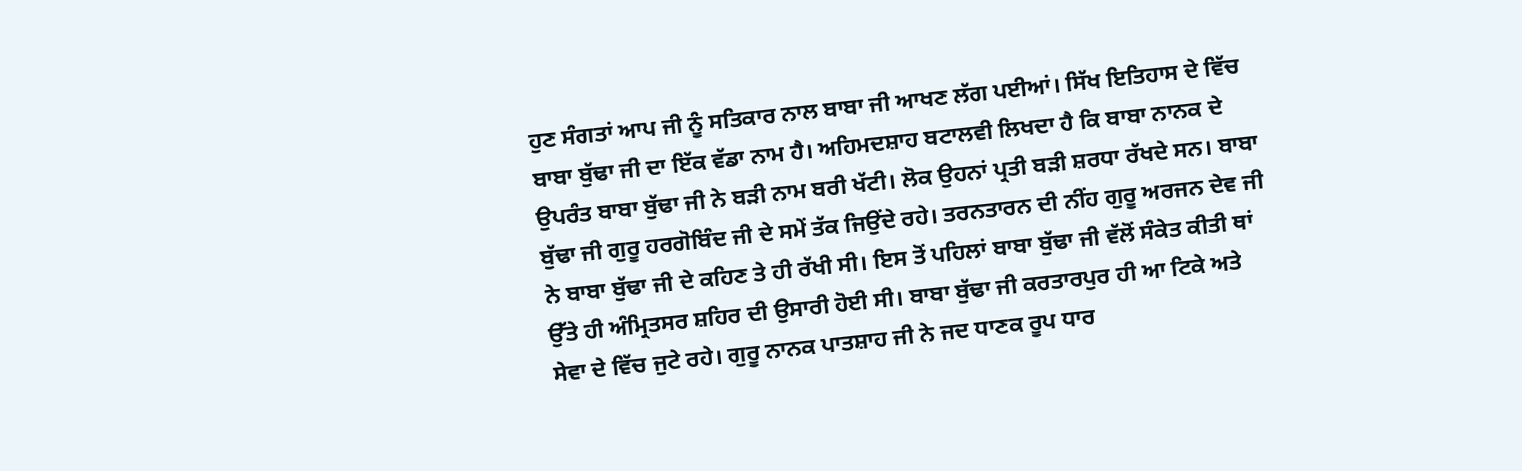ਹੁਣ ਸੰਗਤਾਂ ਆਪ ਜੀ ਨੂੰ ਸਤਿਕਾਰ ਨਾਲ ਬਾਬਾ ਜੀ ਆਖਣ ਲੱਗ ਪਈਆਂ। ਸਿੱਖ ਇਤਿਹਾਸ ਦੇ ਵਿੱਚ ਬਾਬਾ ਬੁੱਢਾ ਜੀ ਦਾ ਇੱਕ ਵੱਡਾ ਨਾਮ ਹੈ। ਅਹਿਮਦਸ਼ਾਹ ਬਟਾਲਵੀ ਲਿਖਦਾ ਹੈ ਕਿ ਬਾਬਾ ਨਾਨਕ ਦੇ ਉਪਰੰਤ ਬਾਬਾ ਬੁੱਢਾ ਜੀ ਨੇ ਬੜੀ ਨਾਮ ਬਰੀ ਖੱਟੀ। ਲੋਕ ਉਹਨਾਂ ਪ੍ਰਤੀ ਬੜੀ ਸ਼ਰਧਾ ਰੱਖਦੇ ਸਨ। ਬਾਬਾ ਬੁੱਢਾ ਜੀ ਗੁਰੂ ਹਰਗੋਬਿੰਦ ਜੀ ਦੇ ਸਮੇਂ ਤੱਕ ਜਿਉਂਦੇ ਰਹੇ। ਤਰਨਤਾਰਨ ਦੀ ਨੀਂਹ ਗੁਰੂ ਅਰਜਨ ਦੇਵ ਜੀ ਨੇ ਬਾਬਾ ਬੁੱਢਾ ਜੀ ਦੇ ਕਹਿਣ ਤੇ ਹੀ ਰੱਖੀ ਸੀ। ਇਸ ਤੋਂ ਪਹਿਲਾਂ ਬਾਬਾ ਬੁੱਢਾ ਜੀ ਵੱਲੋਂ ਸੰਕੇਤ ਕੀਤੀ ਥਾਂ ਉੱਤੇ ਹੀ ਅੰਮ੍ਰਿਤਸਰ ਸ਼ਹਿਰ ਦੀ ਉਸਾਰੀ ਹੋਈ ਸੀ। ਬਾਬਾ ਬੁੱਢਾ ਜੀ ਕਰਤਾਰਪੁਰ ਹੀ ਆ ਟਿਕੇ ਅਤੇ ਸੇਵਾ ਦੇ ਵਿੱਚ ਜੁਟੇ ਰਹੇ। ਗੁਰੂ ਨਾਨਕ ਪਾਤਸ਼ਾਹ ਜੀ ਨੇ ਜਦ ਧਾਣਕ ਰੂਪ ਧਾਰ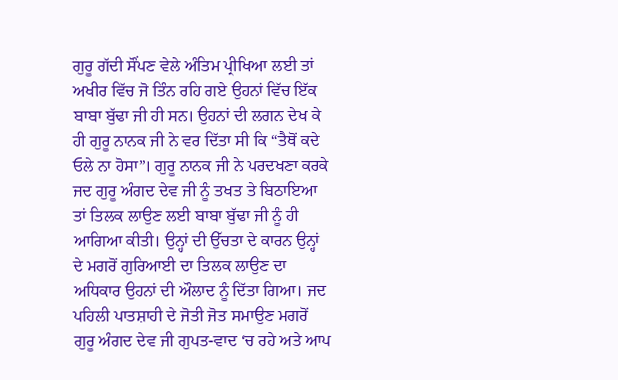ਗੁਰੂ ਗੱਦੀ ਸੌਂਪਣ ਵੇਲੇ ਅੰਤਿਮ ਪ੍ਰੀਖਿਆ ਲਈ ਤਾਂ ਅਖੀਰ ਵਿੱਚ ਜੋ ਤਿੰਨ ਰਹਿ ਗਏ ਉਹਨਾਂ ਵਿੱਚ ਇੱਕ ਬਾਬਾ ਬੁੱਢਾ ਜੀ ਹੀ ਸਨ। ਉਹਨਾਂ ਦੀ ਲਗਨ ਦੇਖ ਕੇ ਹੀ ਗੁਰੂ ਨਾਨਕ ਜੀ ਨੇ ਵਰ ਦਿੱਤਾ ਸੀ ਕਿ “ਤੈਥੋਂ ਕਦੇ ਓਲੇ ਨਾ ਹੋਸਾ”। ਗੁਰੂ ਨਾਨਕ ਜੀ ਨੇ ਪਰਦਖਣਾ ਕਰਕੇ ਜਦ ਗੁਰੂ ਅੰਗਦ ਦੇਵ ਜੀ ਨੂੰ ਤਖਤ ਤੇ ਬਿਠਾਇਆ ਤਾਂ ਤਿਲਕ ਲਾਉਣ ਲਈ ਬਾਬਾ ਬੁੱਢਾ ਜੀ ਨੂੰ ਹੀ ਆਗਿਆ ਕੀਤੀ। ਉਨ੍ਹਾਂ ਦੀ ਉੱਚਤਾ ਦੇ ਕਾਰਨ ਉਨ੍ਹਾਂ ਦੇ ਮਗਰੋਂ ਗੁਰਿਆਈ ਦਾ ਤਿਲਕ ਲਾਉਣ ਦਾ ਅਧਿਕਾਰ ਉਹਨਾਂ ਦੀ ਔਲਾਦ ਨੂੰ ਦਿੱਤਾ ਗਿਆ। ਜਦ ਪਹਿਲੀ ਪਾਤਸ਼ਾਹੀ ਦੇ ਜੋਤੀ ਜੋਤ ਸਮਾਉਣ ਮਗਰੋਂ ਗੁਰੂ ਅੰਗਦ ਦੇਵ ਜੀ ਗੁਪਤ-ਵਾਦ ‘ਚ ਰਹੇ ਅਤੇ ਆਪ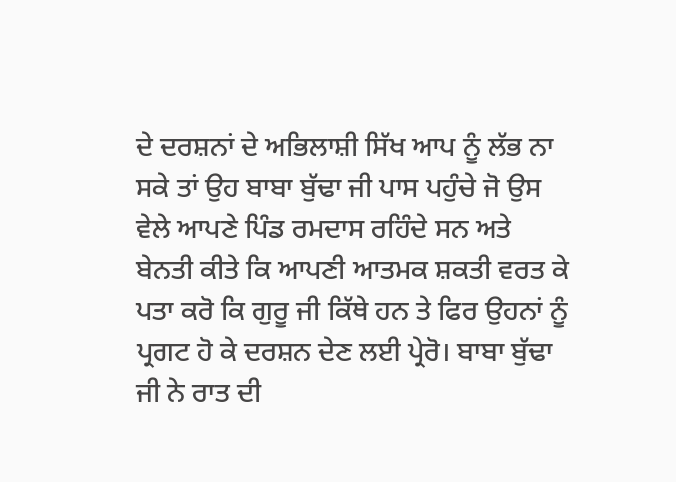ਦੇ ਦਰਸ਼ਨਾਂ ਦੇ ਅਭਿਲਾਸ਼ੀ ਸਿੱਖ ਆਪ ਨੂੰ ਲੱਭ ਨਾ ਸਕੇ ਤਾਂ ਉਹ ਬਾਬਾ ਬੁੱਢਾ ਜੀ ਪਾਸ ਪਹੁੰਚੇ ਜੋ ਉਸ ਵੇਲੇ ਆਪਣੇ ਪਿੰਡ ਰਮਦਾਸ ਰਹਿੰਦੇ ਸਨ ਅਤੇ ਬੇਨਤੀ ਕੀਤੇ ਕਿ ਆਪਣੀ ਆਤਮਕ ਸ਼ਕਤੀ ਵਰਤ ਕੇ ਪਤਾ ਕਰੋ ਕਿ ਗੁਰੂ ਜੀ ਕਿੱਥੇ ਹਨ ਤੇ ਫਿਰ ਉਹਨਾਂ ਨੂੰ ਪ੍ਰਗਟ ਹੋ ਕੇ ਦਰਸ਼ਨ ਦੇਣ ਲਈ ਪ੍ਰੇਰੋ। ਬਾਬਾ ਬੁੱਢਾ ਜੀ ਨੇ ਰਾਤ ਦੀ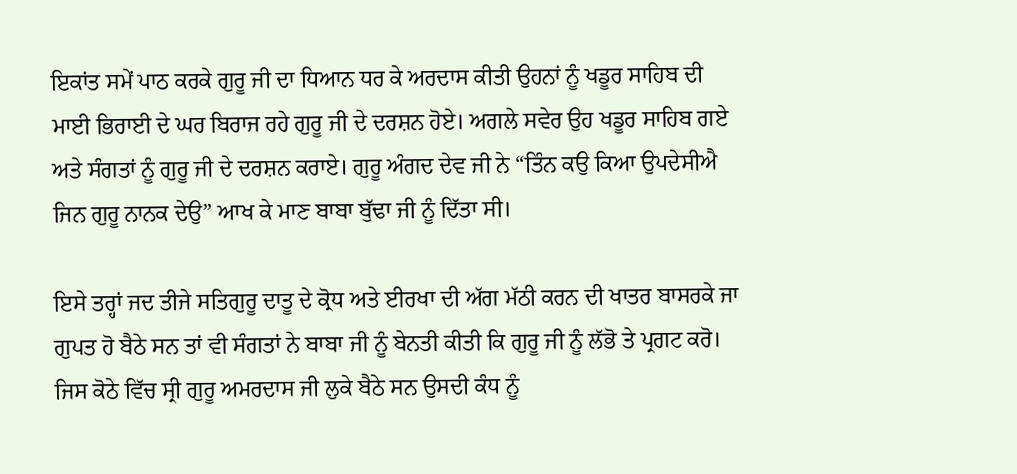ਇਕਾਂਤ ਸਮੇਂ ਪਾਠ ਕਰਕੇ ਗੁਰੂ ਜੀ ਦਾ ਧਿਆਨ ਧਰ ਕੇ ਅਰਦਾਸ ਕੀਤੀ ਉਹਨਾਂ ਨੂੰ ਖਡੂਰ ਸਾਹਿਬ ਦੀ ਮਾਈ ਭਿਰਾਈ ਦੇ ਘਰ ਬਿਰਾਜ ਰਹੇ ਗੁਰੂ ਜੀ ਦੇ ਦਰਸ਼ਨ ਹੋਏ। ਅਗਲੇ ਸਵੇਰ ਉਹ ਖਡੂਰ ਸਾਹਿਬ ਗਏ ਅਤੇ ਸੰਗਤਾਂ ਨੂੰ ਗੁਰੂ ਜੀ ਦੇ ਦਰਸ਼ਨ ਕਰਾਏ। ਗੁਰੂ ਅੰਗਦ ਦੇਵ ਜੀ ਨੇ “ਤਿੰਨ ਕਉ ਕਿਆ ਉਪਦੇਸੀਐ ਜਿਨ ਗੁਰੂ ਨਾਨਕ ਦੇਉ” ਆਖ ਕੇ ਮਾਣ ਬਾਬਾ ਬੁੱਢਾ ਜੀ ਨੂੰ ਦਿੱਤਾ ਸੀ।

ਇਸੇ ਤਰ੍ਹਾਂ ਜਦ ਤੀਜੇ ਸਤਿਗੁਰੂ ਦਾਤੂ ਦੇ ਕ੍ਰੋਧ ਅਤੇ ਈਰਖਾ ਦੀ ਅੱਗ ਮੱਠੀ ਕਰਨ ਦੀ ਖਾਤਰ ਬਾਸਰਕੇ ਜਾ ਗੁਪਤ ਹੋ ਬੈਠੇ ਸਨ ਤਾਂ ਵੀ ਸੰਗਤਾਂ ਨੇ ਬਾਬਾ ਜੀ ਨੂੰ ਬੇਨਤੀ ਕੀਤੀ ਕਿ ਗੁਰੂ ਜੀ ਨੂੰ ਲੱਭੋ ਤੇ ਪ੍ਰਗਟ ਕਰੋ। ਜਿਸ ਕੋਠੇ ਵਿੱਚ ਸ੍ਰੀ ਗੁਰੂ ਅਮਰਦਾਸ ਜੀ ਲੁਕੇ ਬੈਠੇ ਸਨ ਉਸਦੀ ਕੰਧ ਨੂੰ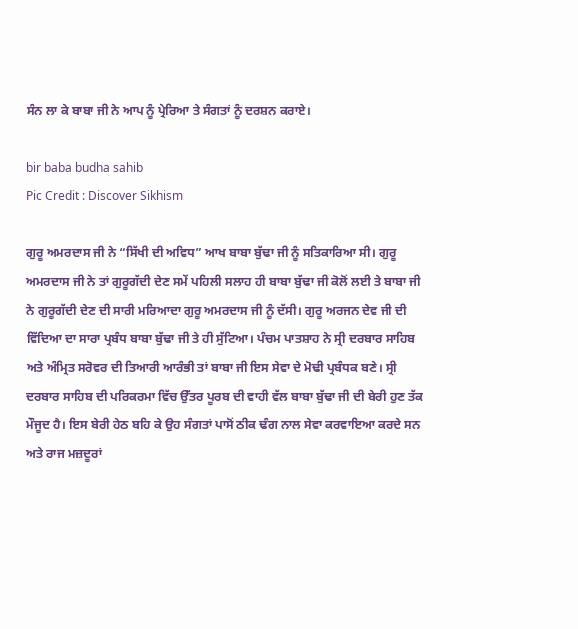ਸੰਨ ਲਾ ਕੇ ਬਾਬਾ ਜੀ ਨੇ ਆਪ ਨੂੰ ਪ੍ਰੇਰਿਆ ਤੇ ਸੰਗਤਾਂ ਨੂੰ ਦਰਸ਼ਨ ਕਰਾਏ।

bir baba budha sahib
Pic Credit : Discover Sikhism

ਗੁਰੂ ਅਮਰਦਾਸ ਜੀ ਨੇ “ਸਿੱਖੀ ਦੀ ਅਵਿਧ” ਆਖ ਬਾਬਾ ਬੁੱਢਾ ਜੀ ਨੂੰ ਸਤਿਕਾਰਿਆ ਸੀ। ਗੁਰੂ ਅਮਰਦਾਸ ਜੀ ਨੇ ਤਾਂ ਗੁਰੂਗੱਦੀ ਦੇਣ ਸਮੇਂ ਪਹਿਲੀ ਸਲਾਹ ਹੀ ਬਾਬਾ ਬੁੱਢਾ ਜੀ ਕੋਲੋਂ ਲਈ ਤੇ ਬਾਬਾ ਜੀ ਨੇ ਗੁਰੂਗੱਦੀ ਦੇਣ ਦੀ ਸਾਰੀ ਮਰਿਆਦਾ ਗੁਰੂ ਅਮਰਦਾਸ ਜੀ ਨੂੰ ਦੱਸੀ। ਗੁਰੂ ਅਰਜਨ ਦੇਵ ਜੀ ਦੀ ਵਿੱਦਿਆ ਦਾ ਸਾਰਾ ਪ੍ਰਬੰਧ ਬਾਬਾ ਬੁੱਢਾ ਜੀ ਤੇ ਹੀ ਸੁੱਟਿਆ। ਪੰਚਮ ਪਾਤਸ਼ਾਹ ਨੇ ਸ੍ਰੀ ਦਰਬਾਰ ਸਾਹਿਬ ਅਤੇ ਅੰਮ੍ਰਿਤ ਸਰੋਵਰ ਦੀ ਤਿਆਰੀ ਆਰੰਭੀ ਤਾਂ ਬਾਬਾ ਜੀ ਇਸ ਸੇਵਾ ਦੇ ਮੋਢੀ ਪ੍ਰਬੰਧਕ ਬਣੇ। ਸ੍ਰੀ ਦਰਬਾਰ ਸਾਹਿਬ ਦੀ ਪਰਿਕਰਮਾ ਵਿੱਚ ਉੱਤਰ ਪੂਰਬ ਦੀ ਵਾਹੀ ਵੱਲ ਬਾਬਾ ਬੁੱਢਾ ਜੀ ਦੀ ਬੇਰੀ ਹੁਣ ਤੱਕ ਮੌਜੂਦ ਹੈ। ਇਸ ਬੇਰੀ ਹੇਠ ਬਹਿ ਕੇ ਉਹ ਸੰਗਤਾਂ ਪਾਸੋਂ ਠੀਕ ਢੰਗ ਨਾਲ ਸੇਵਾ ਕਰਵਾਇਆ ਕਰਦੇ ਸਨ ਅਤੇ ਰਾਜ ਮਜ਼ਦੂਰਾਂ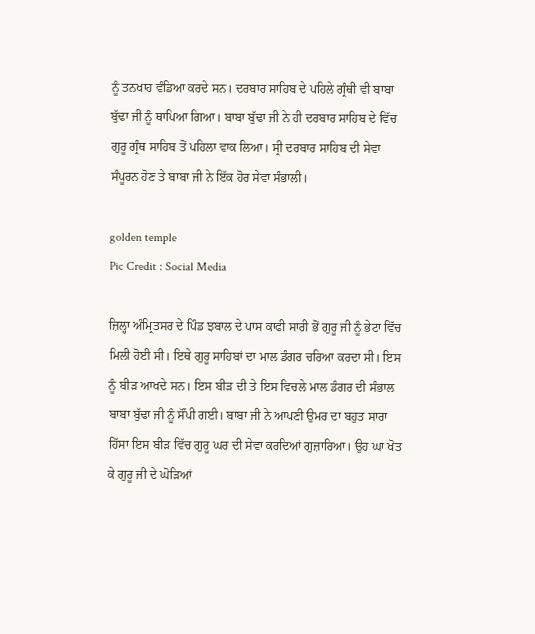ਨੂੰ ਤਨਖਾਹ ਵੰਡਿਆ ਕਰਦੇ ਸਨ। ਦਰਬਾਰ ਸਾਹਿਬ ਦੇ ਪਹਿਲੇ ਗ੍ਰੰਥੀ ਵੀ ਬਾਬਾ ਬੁੱਢਾ ਜੀ ਨੂੰ ਥਾਪਿਆ ਗਿਆ। ਬਾਬਾ ਬੁੱਢਾ ਜੀ ਨੇ ਹੀ ਦਰਬਾਰ ਸਾਹਿਬ ਦੇ ਵਿੱਚ ਗੁਰੂ ਗ੍ਰੰਥ ਸਾਹਿਬ ਤੋਂ ਪਹਿਲਾ ਵਾਕ ਲਿਆ। ਸ੍ਰੀ ਦਰਬਾਰ ਸਾਹਿਬ ਦੀ ਸੇਵਾ ਸੰਪੂਰਨ ਹੋਣ ਤੇ ਬਾਬਾ ਜੀ ਨੇ ਇੱਕ ਹੋਰ ਸੇਵਾ ਸੰਭਾਲੀ।

golden temple
Pic Credit : Social Media

ਜ਼ਿਲ੍ਹਾ ਅੰਮ੍ਰਿਤਸਰ ਦੇ ਪਿੰਡ ਝਬਾਲ ਦੇ ਪਾਸ ਕਾਫੀ ਸਾਰੀ ਭੋਂ ਗੁਰੂ ਜੀ ਨੂੰ ਭੇਟਾ ਵਿੱਚ ਮਿਲੀ ਹੋਈ ਸੀ। ਇਥੇ ਗੁਰੂ ਸਾਹਿਬਾਂ ਦਾ ਮਾਲ ਡੰਗਰ ਚਰਿਆ ਕਰਦਾ ਸੀ। ਇਸ ਨੂੰ ਬੀੜ ਆਖਦੇ ਸਨ। ਇਸ ਬੀੜ ਦੀ ਤੇ ਇਸ ਵਿਚਲੇ ਮਾਲ ਡੰਗਰ ਦੀ ਸੰਭਾਲ ਬਾਬਾ ਬੁੱਢਾ ਜੀ ਨੂੰ ਸੌਂਪੀ ਗਈ। ਬਾਬਾ ਜੀ ਨੇ ਆਪਣੀ ਉਮਰ ਦਾ ਬਹੁਤ ਸਾਰਾ ਹਿੱਸਾ ਇਸ ਬੀੜ ਵਿੱਚ ਗੁਰੂ ਘਰ ਦੀ ਸੇਵਾ ਕਰਦਿਆਂ ਗੁਜ਼ਾਰਿਆ। ਉਹ ਘਾ ਖੋਤ ਕੇ ਗੁਰੂ ਜੀ ਦੇ ਘੋੜਿਆਂ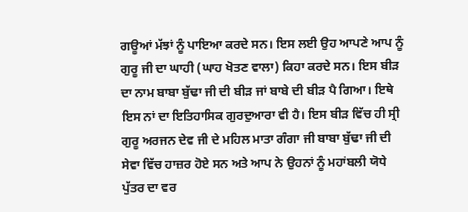ਗਊਆਂ ਮੱਝਾਂ ਨੂੰ ਪਾਇਆ ਕਰਦੇ ਸਨ। ਇਸ ਲਈ ਉਹ ਆਪਣੇ ਆਪ ਨੂੰ ਗੁਰੂ ਜੀ ਦਾ ਘਾਹੀ (ਘਾਹ ਖੋਤਣ ਵਾਲਾ) ਕਿਹਾ ਕਰਦੇ ਸਨ। ਇਸ ਬੀੜ ਦਾ ਨਾਮ ਬਾਬਾ ਬੁੱਢਾ ਜੀ ਦੀ ਬੀੜ ਜਾਂ ਬਾਬੇ ਦੀ ਬੀੜ ਪੈ ਗਿਆ। ਇਥੇ ਇਸ ਨਾਂ ਦਾ ਇਤਿਹਾਸਿਕ ਗੁਰਦੁਆਰਾ ਵੀ ਹੈ। ਇਸ ਬੀੜ ਵਿੱਚ ਹੀ ਸ੍ਰੀ ਗੁਰੂ ਅਰਜਨ ਦੇਵ ਜੀ ਦੇ ਮਹਿਲ ਮਾਤਾ ਗੰਗਾ ਜੀ ਬਾਬਾ ਬੁੱਢਾ ਜੀ ਦੀ ਸੇਵਾ ਵਿੱਚ ਹਾਜ਼ਰ ਹੋਏ ਸਨ ਅਤੇ ਆਪ ਨੇ ਉਹਨਾਂ ਨੂੰ ਮਹਾਂਬਲੀ ਯੋਧੇ ਪੁੱਤਰ ਦਾ ਵਰ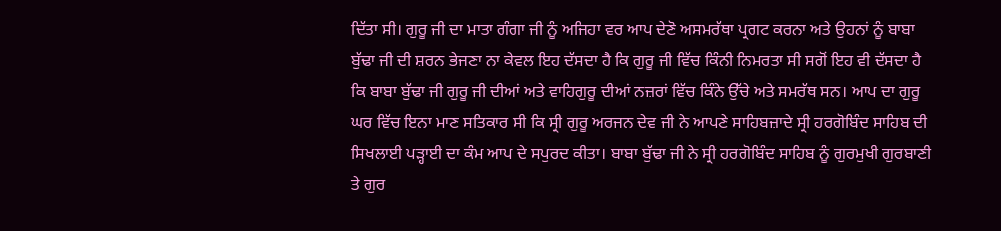ਦਿੱਤਾ ਸੀ। ਗੁਰੂ ਜੀ ਦਾ ਮਾਤਾ ਗੰਗਾ ਜੀ ਨੂੰ ਅਜਿਹਾ ਵਰ ਆਪ ਦੇਣੋ ਅਸਮਰੱਥਾ ਪ੍ਰਗਟ ਕਰਨਾ ਅਤੇ ਉਹਨਾਂ ਨੂੰ ਬਾਬਾ ਬੁੱਢਾ ਜੀ ਦੀ ਸ਼ਰਨ ਭੇਜਣਾ ਨਾ ਕੇਵਲ ਇਹ ਦੱਸਦਾ ਹੈ ਕਿ ਗੁਰੂ ਜੀ ਵਿੱਚ ਕਿੰਨੀ ਨਿਮਰਤਾ ਸੀ ਸਗੋਂ ਇਹ ਵੀ ਦੱਸਦਾ ਹੈ ਕਿ ਬਾਬਾ ਬੁੱਢਾ ਜੀ ਗੁਰੂ ਜੀ ਦੀਆਂ ਅਤੇ ਵਾਹਿਗੁਰੂ ਦੀਆਂ ਨਜ਼ਰਾਂ ਵਿੱਚ ਕਿੰਨੇ ਉੱਚੇ ਅਤੇ ਸਮਰੱਥ ਸਨ। ਆਪ ਦਾ ਗੁਰੂ ਘਰ ਵਿੱਚ ਇਨਾ ਮਾਣ ਸਤਿਕਾਰ ਸੀ ਕਿ ਸ੍ਰੀ ਗੁਰੂ ਅਰਜਨ ਦੇਵ ਜੀ ਨੇ ਆਪਣੇ ਸਾਹਿਬਜ਼ਾਦੇ ਸ੍ਰੀ ਹਰਗੋਬਿੰਦ ਸਾਹਿਬ ਦੀ ਸਿਖਲਾਈ ਪੜ੍ਹਾਈ ਦਾ ਕੰਮ ਆਪ ਦੇ ਸਪੁਰਦ ਕੀਤਾ। ਬਾਬਾ ਬੁੱਢਾ ਜੀ ਨੇ ਸ੍ਰੀ ਹਰਗੋਬਿੰਦ ਸਾਹਿਬ ਨੂੰ ਗੁਰਮੁਖੀ ਗੁਰਬਾਣੀ ਤੇ ਗੁਰ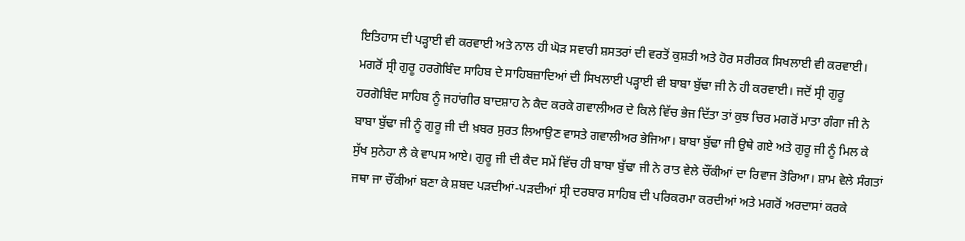ਇਤਿਹਾਸ ਦੀ ਪੜ੍ਹਾਈ ਵੀ ਕਰਵਾਈ ਅਤੇ ਨਾਲ ਹੀ ਘੋੜ ਸਵਾਰੀ ਸ਼ਸਤਰਾਂ ਦੀ ਵਰਤੋਂ ਕੁਸ਼ਤੀ ਅਤੇ ਹੋਰ ਸਰੀਰਕ ਸਿਖਲਾਈ ਵੀ ਕਰਵਾਈ। ਮਗਰੋਂ ਸ੍ਰੀ ਗੁਰੂ ਹਰਗੋਬਿੰਦ ਸਾਹਿਬ ਦੇ ਸਾਹਿਬਜ਼ਾਦਿਆਂ ਦੀ ਸਿਖਲਾਈ ਪੜ੍ਹਾਈ ਵੀ ਬਾਬਾ ਬੁੱਢਾ ਜੀ ਨੇ ਹੀ ਕਰਵਾਈ। ਜਦੋਂ ਸ੍ਰੀ ਗੁਰੂ ਹਰਗੋਬਿੰਦ ਸਾਹਿਬ ਨੂੰ ਜਹਾਂਗੀਰ ਬਾਦਸ਼ਾਹ ਨੇ ਕੈਦ ਕਰਕੇ ਗਵਾਲੀਅਰ ਦੇ ਕਿਲੇ ਵਿੱਚ ਭੇਜ ਦਿੱਤਾ ਤਾਂ ਕੁਝ ਚਿਰ ਮਗਰੋਂ ਮਾਤਾ ਗੰਗਾ ਜੀ ਨੇ ਬਾਬਾ ਬੁੱਢਾ ਜੀ ਨੂੰ ਗੁਰੂ ਜੀ ਦੀ ਖ਼ਬਰ ਸੁਰਤ ਲਿਆਉਣ ਵਾਸਤੇ ਗਵਾਲੀਅਰ ਭੇਜਿਆ। ਬਾਬਾ ਬੁੱਢਾ ਜੀ ਉਥੇ ਗਏ ਅਤੇ ਗੁਰੂ ਜੀ ਨੂੰ ਮਿਲ ਕੇ ਸੁੱਖ ਸੁਨੇਹਾ ਲੈ ਕੇ ਵਾਪਸ ਆਏ। ਗੁਰੂ ਜੀ ਦੀ ਕੈਦ ਸਮੇਂ ਵਿੱਚ ਹੀ ਬਾਬਾ ਬੁੱਢਾ ਜੀ ਨੇ ਰਾਤ ਵੇਲੇ ਚੌਂਕੀਆਂ ਦਾ ਰਿਵਾਜ ਤੋਰਿਆ। ਸ਼ਾਮ ਵੇਲੇ ਸੰਗਤਾਂ ਜਥਾ ਜਾ ਚੌਂਕੀਆਂ ਬਣਾ ਕੇ ਸ਼ਬਦ ਪੜਦੀਆਂ-ਪੜਦੀਆਂ ਸ੍ਰੀ ਦਰਬਾਰ ਸਾਹਿਬ ਦੀ ਪਰਿਕਰਮਾ ਕਰਦੀਆਂ ਅਤੇ ਮਗਰੋਂ ਅਰਦਾਸਾਂ ਕਰਕੇ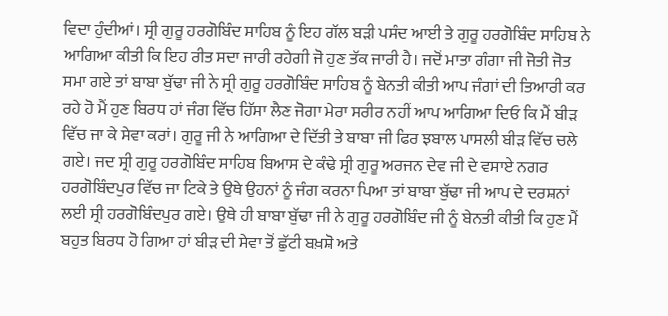ਵਿਦਾ ਹੁੰਦੀਆਂ। ਸ੍ਰੀ ਗੁਰੂ ਹਰਗੋਬਿੰਦ ਸਾਹਿਬ ਨੂੰ ਇਹ ਗੱਲ ਬੜੀ ਪਸੰਦ ਆਈ ਤੇ ਗੁਰੂ ਹਰਗੋਬਿੰਦ ਸਾਹਿਬ ਨੇ ਆਗਿਆ ਕੀਤੀ ਕਿ ਇਹ ਰੀਤ ਸਦਾ ਜਾਰੀ ਰਹੇਗੀ ਜੋ ਹੁਣ ਤੱਕ ਜਾਰੀ ਹੈ। ਜਦੋਂ ਮਾਤਾ ਗੰਗਾ ਜੀ ਜੋਤੀ ਜੋਤ ਸਮਾ ਗਏ ਤਾਂ ਬਾਬਾ ਬੁੱਢਾ ਜੀ ਨੇ ਸ੍ਰੀ ਗੁਰੂ ਹਰਗੋਬਿੰਦ ਸਾਹਿਬ ਨੂੰ ਬੇਨਤੀ ਕੀਤੀ ਆਪ ਜੰਗਾਂ ਦੀ ਤਿਆਰੀ ਕਰ ਰਹੇ ਹੋ ਮੈਂ ਹੁਣ ਬਿਰਧ ਹਾਂ ਜੰਗ ਵਿੱਚ ਹਿੱਸਾ ਲੈਣ ਜੋਗਾ ਮੇਰਾ ਸਰੀਰ ਨਹੀਂ ਆਪ ਆਗਿਆ ਦਿਓ ਕਿ ਮੈਂ ਬੀੜ ਵਿੱਚ ਜਾ ਕੇ ਸੇਵਾ ਕਰਾਂ। ਗੁਰੂ ਜੀ ਨੇ ਆਗਿਆ ਦੇ ਦਿੱਤੀ ਤੇ ਬਾਬਾ ਜੀ ਫਿਰ ਝਬਾਲ ਪਾਸਲੀ ਬੀੜ ਵਿੱਚ ਚਲੇ ਗਏ। ਜਦ ਸ੍ਰੀ ਗੁਰੂ ਹਰਗੋਬਿੰਦ ਸਾਹਿਬ ਬਿਆਸ ਦੇ ਕੰਢੇ ਸ੍ਰੀ ਗੁਰੂ ਅਰਜਨ ਦੇਵ ਜੀ ਦੇ ਵਸਾਏ ਨਗਰ ਹਰਗੋਬਿੰਦਪੁਰ ਵਿੱਚ ਜਾ ਟਿਕੇ ਤੇ ਉਥੇ ਉਹਨਾਂ ਨੂੰ ਜੰਗ ਕਰਨਾ ਪਿਆ ਤਾਂ ਬਾਬਾ ਬੁੱਢਾ ਜੀ ਆਪ ਦੇ ਦਰਸ਼ਨਾਂ ਲਈ ਸ੍ਰੀ ਹਰਗੋਬਿੰਦਪੁਰ ਗਏ। ਉਥੇ ਹੀ ਬਾਬਾ ਬੁੱਢਾ ਜੀ ਨੇ ਗੁਰੂ ਹਰਗੋਬਿੰਦ ਜੀ ਨੂੰ ਬੇਨਤੀ ਕੀਤੀ ਕਿ ਹੁਣ ਮੈਂ ਬਹੁਤ ਬਿਰਧ ਹੋ ਗਿਆ ਹਾਂ ਬੀੜ ਦੀ ਸੇਵਾ ਤੋਂ ਛੁੱਟੀ ਬਖ਼ਸ਼ੋ ਅਤੇ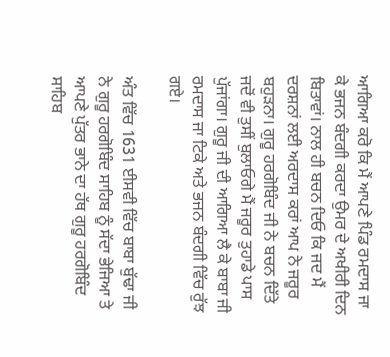ਆਗਿਆ ਕਰੋ ਕਿ ਮੈਂ ਆਪਣੇ ਪਿੰਡ ਰਮਦਾਸ ਜਾ ਕੇ ਭਜਨ ਬੰਦਗੀ ਕਰਦਾ ਉਮਰ ਦੇ ਅਖੀਰੀ ਦਿਨ ਬਿਤਾਵਾਂ। ਨਾਲ ਹੀ ਬਚਨ ਦਿਓ ਕਿ ਜਦ ਮੈਂ ਦਰਸ਼ਨਾਂ ਲਈ ਅਰਦਾਸ ਕਰਾਂ ਆਪ ਨੇ ਜਰੂਰ ਬਹੁੜਨਾ। ਗੁਰੂ ਹਰਗੋਬਿੰਦ ਜੀ ਨੇ ਬਚਨ ਦਿੱਤੇ ਜਦੋਂ ਵੀ ਤੁਸੀਂ ਬੁਲਾਓਗੇ ਮੈਂ ਜਰੂਰ ਤੁਹਾਡੇ ਪਾਸ ਪੁੱਜਾਂਗਾ। ਗੁਰੂ ਜੀ ਦੀ ਆਗਿਆ ਲੈ ਕੇ ਬਾਬਾ ਜੀ ਰਮਦਾਸ ਜਾ ਟਿਕੇ ਅਤੇ ਭਜਨ ਬੰਦਗੀ ਵਿੱਚ ਰੁੱਝ ਗਏ।

ਅੰਤ ਵਿੱਚ 1631 ਈਸਵੀ ਵਿੱਚ ਬਾਬਾ ਬੁੱਢਾ ਜੀ ਨੇ ਗੁਰੂ ਹਰਗੋਬਿੰਦ ਸਾਹਿਬ ਨੂੰ ਸੱਦਾ ਭੇਜਿਆ ਤੇ ਆਪਣੇ ਪੁੱਤਰ ਭਾਨੇ ਦਾ ਹੱਥ ਗੁਰੂ ਹਰਗੋਬਿੰਦ ਸਾਹਿਬ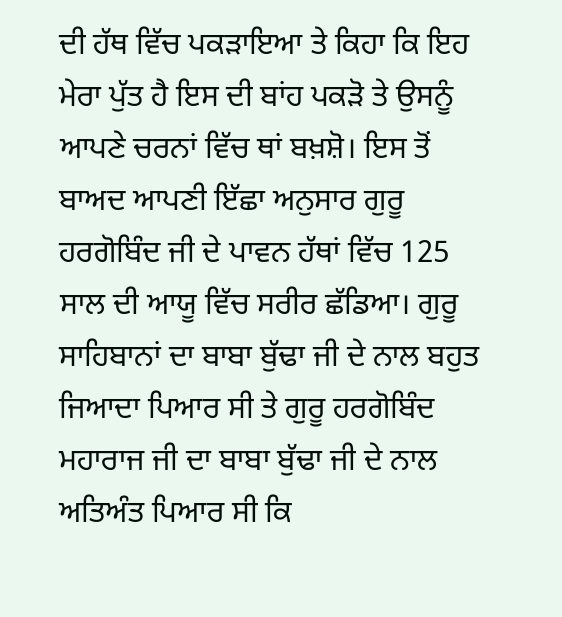ਦੀ ਹੱਥ ਵਿੱਚ ਪਕੜਾਇਆ ਤੇ ਕਿਹਾ ਕਿ ਇਹ ਮੇਰਾ ਪੁੱਤ ਹੈ ਇਸ ਦੀ ਬਾਂਹ ਪਕੜੋ ਤੇ ਉਸਨੂੰ ਆਪਣੇ ਚਰਨਾਂ ਵਿੱਚ ਥਾਂ ਬਖ਼ਸ਼ੋ। ਇਸ ਤੋਂ ਬਾਅਦ ਆਪਣੀ ਇੱਛਾ ਅਨੁਸਾਰ ਗੁਰੂ ਹਰਗੋਬਿੰਦ ਜੀ ਦੇ ਪਾਵਨ ਹੱਥਾਂ ਵਿੱਚ 125 ਸਾਲ ਦੀ ਆਯੂ ਵਿੱਚ ਸਰੀਰ ਛੱਡਿਆ। ਗੁਰੂ ਸਾਹਿਬਾਨਾਂ ਦਾ ਬਾਬਾ ਬੁੱਢਾ ਜੀ ਦੇ ਨਾਲ ਬਹੁਤ ਜਿਆਦਾ ਪਿਆਰ ਸੀ ਤੇ ਗੁਰੂ ਹਰਗੋਬਿੰਦ ਮਹਾਰਾਜ ਜੀ ਦਾ ਬਾਬਾ ਬੁੱਢਾ ਜੀ ਦੇ ਨਾਲ ਅਤਿਅੰਤ ਪਿਆਰ ਸੀ ਕਿ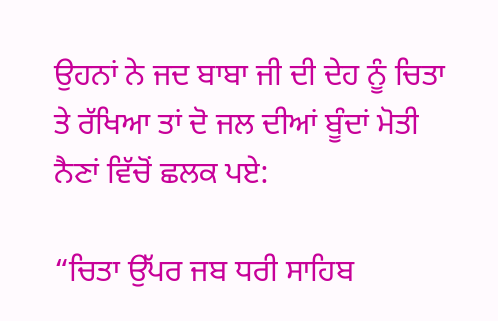ਉਹਨਾਂ ਨੇ ਜਦ ਬਾਬਾ ਜੀ ਦੀ ਦੇਹ ਨੂੰ ਚਿਤਾ ਤੇ ਰੱਖਿਆ ਤਾਂ ਦੋ ਜਲ ਦੀਆਂ ਬੂੰਦਾਂ ਮੋਤੀ ਨੈਣਾਂ ਵਿੱਚੋਂ ਛਲਕ ਪਏ:

“ਚਿਤਾ ਉੱਪਰ ਜਬ ਧਰੀ ਸਾਹਿਬ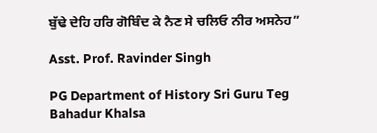ਬੁੱਢੇ ਦੇਹਿ ਹਰਿ ਗੋਬਿੰਦ ਕੇ ਨੈਣ ਸੇ ਚਲਿਓ ਨੀਰ ਅਸਨੇਹ”

Asst. Prof. Ravinder Singh

PG Department of History Sri Guru Teg Bahadur Khalsa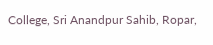College, Sri Anandpur Sahib, Ropar,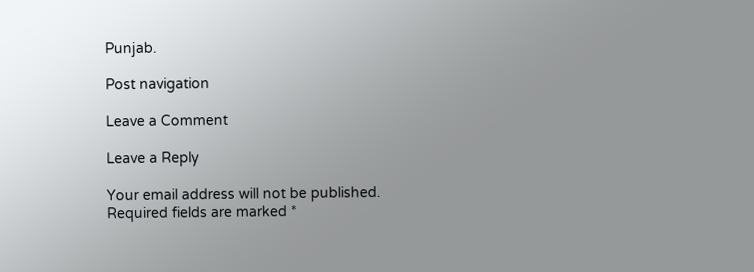Punjab.

Post navigation

Leave a Comment

Leave a Reply

Your email address will not be published. Required fields are marked *